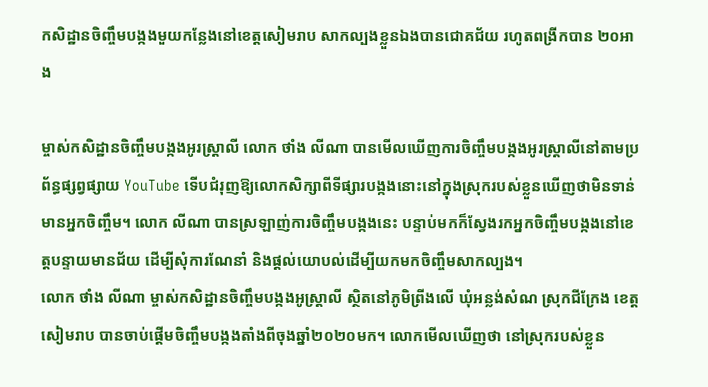កសិដ្ឋានចិញ្ចឹមបង្កងមួយកន្លែងនៅខេត្តសៀមរាប សាកល្បងខ្លួនឯងបានជោគជ័យ រហូតពង្រីកបាន ២០អាង

ម្ចាស់កសិដ្ឋានចិញ្ចឹមបង្កងអូរស្រ្តាលី លោក ថាំង លីណា បានមើលឃើញការចិញ្ចឹមបង្កងអូរស្ត្រាលីនៅតាមប្រព័ន្ធផ្សព្វផ្សាយ YouTube ទើបជំរុញឱ្យលោកសិក្សាពីទីផ្សារបង្កងនោះនៅក្នុងស្រុករបស់ខ្លួនឃើញថាមិនទាន់មានអ្នកចិញ្ចឹម។ លោក លីណា បានស្រឡាញ់ការចិញ្ចឹមបង្កងនេះ បន្ទាប់មកក៏ស្វែងរកអ្នកចិញ្ចឹមបង្កងនៅខេត្តបន្ទាយមានជ័យ ដើម្បីសុំការណែនាំ និងផ្ដល់យោបល់ដើម្បីយកមកចិញ្ចឹមសាកល្បង។
លោក ថាំង លីណា ម្ចាស់កសិដ្ឋានចិញ្ចឹមបង្កងអូស្រ្តាលី ស្ថិតនៅភូមិព្រីងលើ ឃុំអន្លង់សំណ ស្រុកជីក្រែង ខេត្តសៀមរាប បានចាប់ផ្ដើមចិញ្ចឹមបង្កងតាំងពីចុងឆ្នាំ២០២០មក។ លោកមើលឃើញថា នៅស្រុករបស់ខ្លួន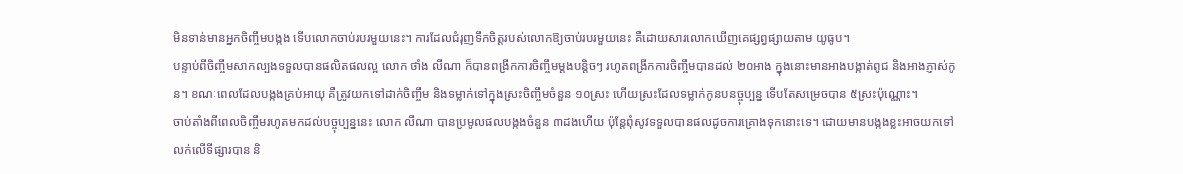មិនទាន់មានអ្នកចិញ្ចឹមបង្កង ទើបលោកចាប់របរមួយនេះ។ ការដែលជំរុញទឹកចិត្តរបស់លោកឱ្យចាប់របរមួយនេះ គឺដោយសារលោកឃើញគេផ្សព្វផ្សាយតាម យូធូប។
បន្ទាប់ពីចិញ្ចឹមសាកល្បងទទួលបានផលិតផលល្អ លោក ថាំង លីណា ក៏បានពង្រីកការចិញ្ចឹមម្ដងបន្តិចៗ រហូតពង្រីកការចិញ្ចឹមបានដល់ ២០អាង ក្នុងនោះមានអាងបង្កាត់ពូជ និងអាងភ្ញាស់កូន។ ខណៈពេលដែលបង្កងគ្រប់អាយុ គឺត្រូវយកទៅដាក់ចិញ្ចឹម និងទម្លាក់ទៅក្នុងស្រះចិញ្ចឹមចំនួន ១០ស្រះ ហើយស្រះដែលទម្លាក់កូនបនច្ចុប្បន្ន ទើបតែសម្រេចបាន ៥ស្រះប៉ុណ្ណោះ។
ចាប់តាំងពីពេលចិញ្ចឹមរហូតមកដល់បច្ចុប្បន្ននេះ លោក លីណា បានប្រមូលផលបង្កងចំនួន ៣ដងហើយ ប៉ុន្តែពុំសូវទទួលបានផលដូចការគ្រោងទុកនោះទេ។ ដោយមានបង្កងខ្លះអាចយកទៅលក់លើទីផ្សារបាន និ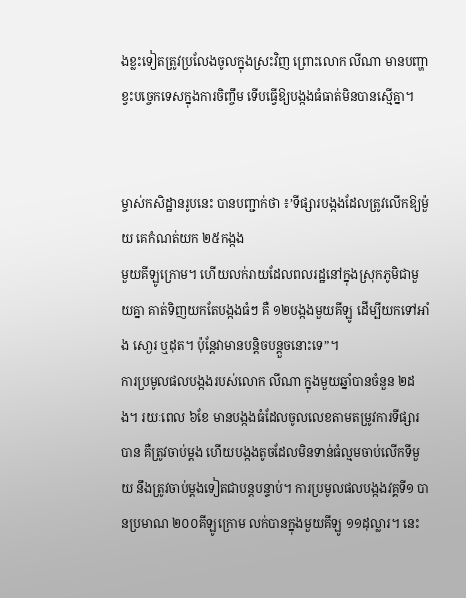ងខ្លះទៀតត្រូវប្រលែងចូលក្នុងស្រះវិញ ព្រោះលោក លីណា មានបញ្ហាខ្វះបច្ចេកទេសក្នុងការចិញ្ចឹម ទើបធ្វើឱ្យបង្កងធំធាត់មិនបានស្មើគ្នា។


ម្ចាស់កសិដ្ឋានរូបនេះ បានបញ្ជាក់ថា ៖’ទីផ្សារបង្កងដែលត្រូវលើកឱ្យម៉ួយ គេកំណត់យក ២៥កង្កង
មួយគីឡូក្រោម។ ហើយលក់រាយដែលពលរដ្ឋនៅក្នុងស្រុកភូមិជាមួយគ្នា គាត់ទិញយកតែបង្កងធំៗ គឺ ១២បង្កងមួយគីឡូ ដើម្បីយកទៅអាំង សោ្ងរ ឬដុត។ ប៉ុន្តែវាមានបន្តិចបន្តួចនោះទេ”។
ការប្រមូលផលបង្កងរបស់លោក លីណា ក្នុងមួយឆ្នាំបានចំនួន ២ដង។ រយៈពេល ៦ខែ មានបង្កងធំដែលចូលលេខតាមតម្រូវការទីផ្សារបាន គឺត្រូវចាប់ម្ដង ហើយបង្កងតូចដែលមិនទាន់ធំល្មមចាប់លើកទីមួយ នឹងត្រូវចាប់ម្ដងទៀតជាបន្តបន្ទាប់។ ការប្រមូលផលបង្កងវគ្គទី១ បានប្រមាណ ២០០គីឡូក្រោម លក់បានក្នុងមួយគីឡូ ១១ដុល្លារ។ នេះ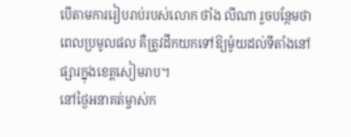បើតាមការរៀបរាប់របស់លោក ថាំង លីណា រួចបន្ថែមថា ពេលប្រមូលផល គឺត្រូវដឹកយកទៅឱ្យម៉ូយដល់ទីតាំងនៅផ្សារក្នុងខេត្តសៀមរាប។
នៅថ្ងៃអនាគត់ម្ចាស់ក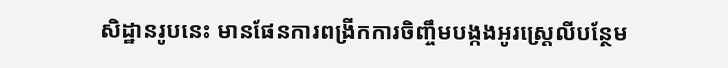សិដ្ឋានរូបនេះ មានផែនការពង្រីកការចិញ្ចឹមបង្កងអូរស្រ្តេលីបន្ថែម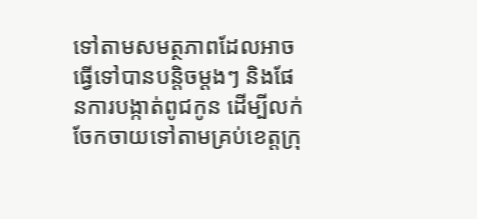ទៅតាមសមត្ថភាពដែលអាចធ្វើទៅបានបន្តិចម្ដងៗ និងផែនការបង្កាត់ពូជកូន ដើម្បីលក់ចែកចាយទៅតាមគ្រប់ខេត្តក្រុ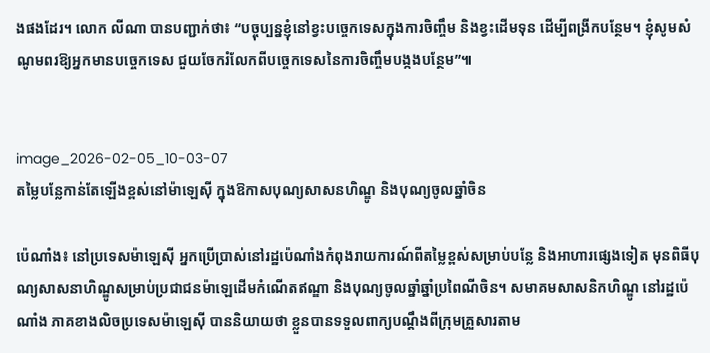ងផងដែរ។ លោក លីណា បានបញ្ជាក់ថា៖ “បច្ចុប្បន្នខ្ញុំនៅខ្វះបច្ចេកទេសក្នុងការចិញ្ចឹម និងខ្វះដើមទុន ដើម្បីពង្រីកបន្ថែម។ ខ្ញុំសូមសំណូមពរឱ្យអ្នកមានបច្ចេកទេស ជួយចែករំលែកពីបច្ចេកទេសនៃការចិញ្ចឹមបង្កងបន្ថែម”៕


image_2026-02-05_10-03-07
តម្លៃបន្លែកាន់តែឡើងខ្ពស់នៅម៉ាឡេស៊ី ក្នុងឱកាសបុណ្យសាសនហិណ្ឌូ និងបុណ្យចូលឆ្នាំចិន

ប៉េណាំង៖ នៅប្រទេសម៉ាឡេស៊ី អ្នកប្រើប្រាស់នៅរដ្ឋប៉េណាំងកំពុងរាយការណ៍ពីតម្លៃខ្ពស់សម្រាប់បន្លែ និងអាហារផ្សេងទៀត មុនពិធីបុណ្យសាសនាហិណ្ឌូសម្រាប់ប្រជាជនម៉ាឡេដើមកំណើតឥណ្ឌា និងបុណ្យចូលឆ្នាំឆ្នាំប្រពៃណីចិន។ សមាគមសាសនិកហិណ្ឌូ នៅរដ្ឋប៉េណាំង ភាគខាងលិចប្រទេសម៉ាឡេស៊ី បាននិយាយថា ខ្លួនបានទទួលពាក្យបណ្តឹងពីក្រុមគ្រួសារតាម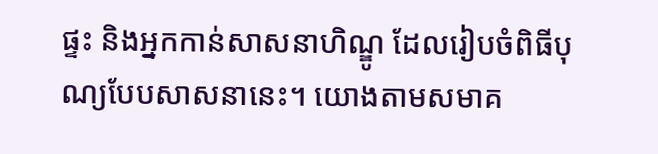ផ្ទះ និងអ្នកកាន់សាសនាហិណ្ឌូ ដែលរៀបចំពិធីបុណ្យបែបសាសនានេះ។ យោងតាមសមាគ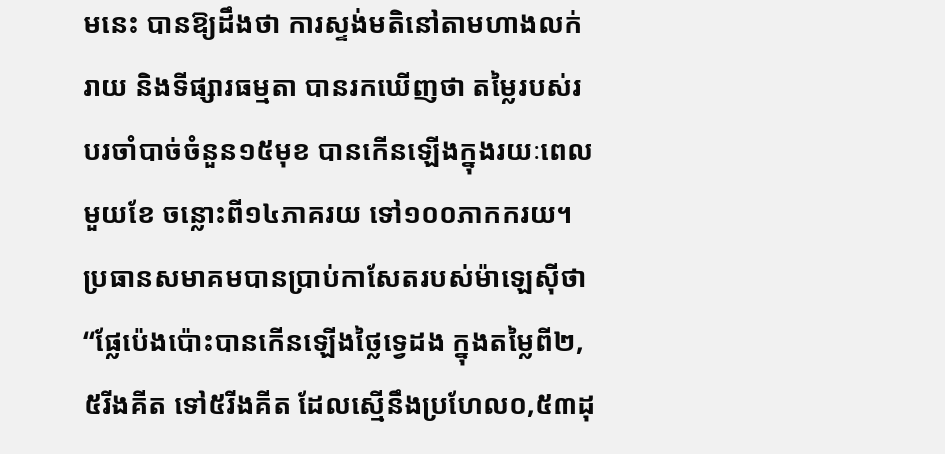មនេះ បានឱ្យដឹងថា ការស្ទង់មតិនៅតាមហាងលក់រាយ និងទីផ្សារធម្មតា បានរកឃើញថា តម្លៃរបស់របរចាំបាច់ចំនួន១៥មុខ បានកើនឡើងក្នុងរយៈពេលមួយខែ ចន្លោះពី១៤ភាគរយ ទៅ១០០ភាកករយ។ ប្រធានសមាគមបានប្រាប់កាសែតរបស់ម៉ាឡេស៊ីថា “ផ្លែប៉េងប៉ោះបានកើនឡើងថ្លៃទ្វេដង ក្នុងតម្លៃពី២,៥រីងគីត ទៅ៥រីងគីត ដែលស្មើនឹងប្រហែល០,៥៣ដុ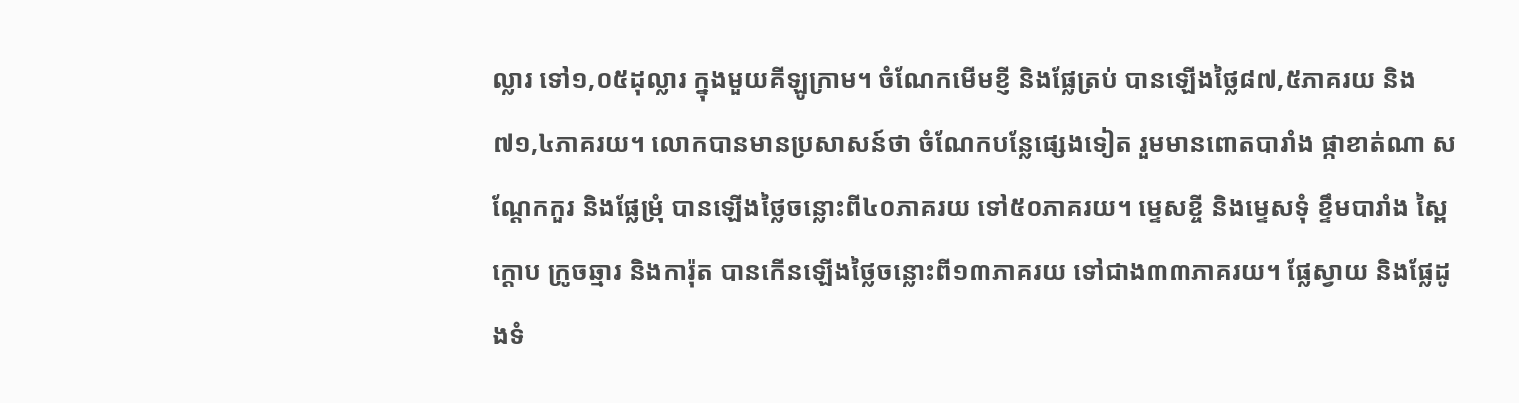ល្លារ ទៅ១,០៥ដុល្លារ ក្នុងមួយគីឡូក្រាម។ ចំណែកមើមខ្ញី និងផ្លែត្រប់ បានឡើងថ្លៃ៨៧,៥ភាគរយ និង៧១,៤ភាគរយ។ លោកបានមានប្រសាសន៍ថា ចំណែកបន្លែផ្សេងទៀត រួមមានពោតបារាំង ផ្កាខាត់ណា សណ្តែកកួរ និងផ្លែម្រុំ បានឡើងថ្លៃចន្លោះពី៤០ភាគរយ ទៅ៥០ភាគរយ។ ម្ទេសខ្ចី និងម្ទេសទុំ ខ្ទឹមបារាំង ស្ពៃក្តោប ក្រូចឆ្មារ និងការ៉ុត បានកើនឡើងថ្លៃចន្លោះពី១៣ភាគរយ ទៅជាង៣៣ភាគរយ។ ផ្លែស្វាយ និងផ្លែដូងទំ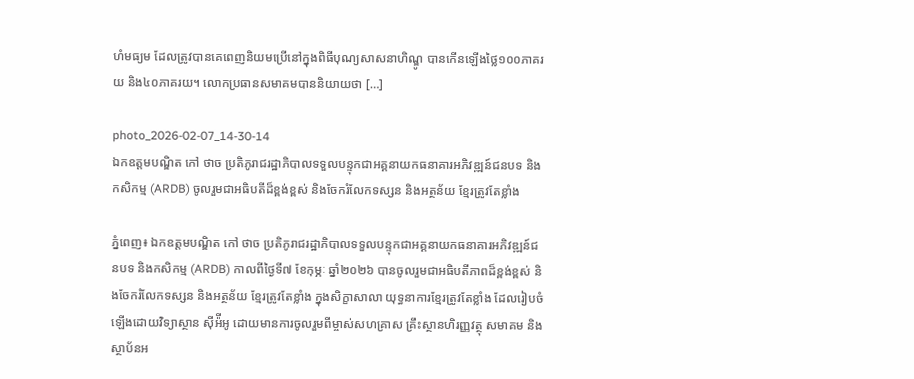ហំមធ្យម ដែលត្រូវបានគេពេញនិយមប្រើនៅក្នុងពិធីបុណ្យសាសនាហិណ្ឌូ បានកើនឡើងថ្លៃ១០០ភាគរយ និង៤០ភាគរយ។ លោកប្រធានសមាគមបាននិយាយថា […]

photo_2026-02-07_14-30-14
ឯកឧត្តមបណ្ឌិត កៅ ថាច ប្រតិភូរាជរដ្ឋាភិបាលទទួលបន្ទុកជាអគ្គនាយកធនាគារអភិវឌ្ឍន៍ជនបទ និងកសិកម្ម (ARDB) ចូលរួមជាអធិបតីដ៏ខ្ពង់ខ្ពស់ និងចែករំលែកទស្សន និងអត្ថន័យ ខ្មែរត្រូវតែខ្លាំង

ភ្នំពេញ៖ ឯកឧត្តមបណ្ឌិត កៅ ថាច ប្រតិភូរាជរដ្ឋាភិបាលទទួលបន្ទុកជាអគ្គនាយកធនាគារអភិវឌ្ឍន៍ជនបទ និងកសិកម្ម (ARDB) កាលពីថ្ងៃទី៧ ខែកុម្ភៈ ឆ្នាំ២០២៦ បានចូលរួមជាអធិបតីភាពដ៏ខ្ពង់ខ្ពស់ និងចែករំលែកទស្សន និងអត្ថន័យ ខ្មែរត្រូវតែខ្លាំង ក្នុងសិក្ខាសាលា យុទ្ធនាការខ្មែរត្រូវតែខ្លាំង ដែលរៀបចំឡើងដោយវិទ្យាស្ថាន ស៊ីអ៉ីអូ ដោយមានការចូលរួមពីម្ចាស់សហគ្រាស គ្រឹះស្ថានហិរញ្ញវត្ថុ សមាគម និងស្ថាប័នអ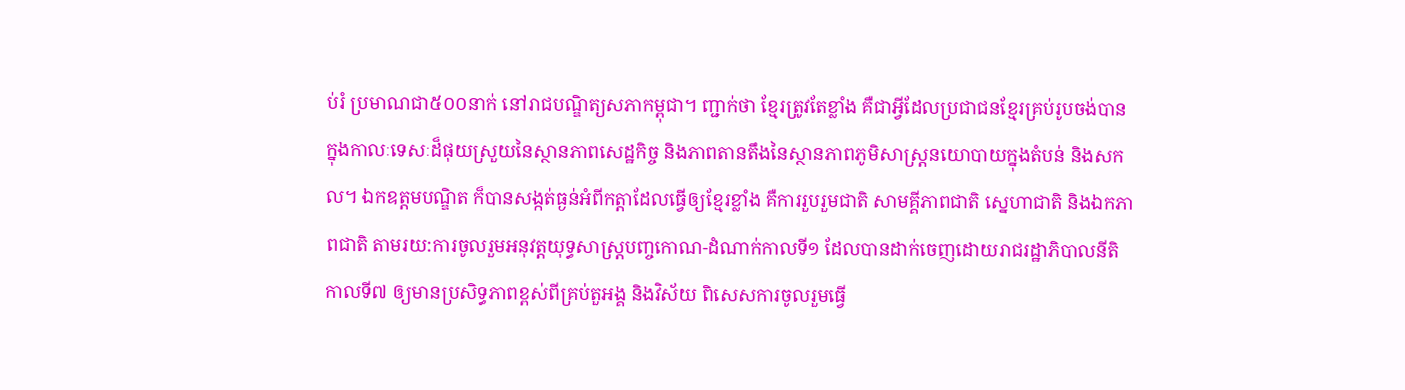ប់រំ ប្រមាណជា៥០០នាក់ នៅរាជបណ្ឌិត្យសភាកម្ពុជា។ ញ្ជាក់ថា ខ្មែរត្រូវតែខ្លាំង គឺជាអ្វីដែលប្រជាជនខ្មែរគ្រប់រូបចង់បាន ក្នុងកាលៈទេសៈដ៏ផុយស្រួយនៃស្ថានភាពសេដ្ឋកិច្ច និងភាពតានតឹងនៃស្ថានភាពភូមិសាស្រ្តនយោបាយក្នុងតំបន់ និងសកល។ ឯកឧត្តមបណ្ឌិត ក៏បានសង្កត់ធ្ងន់អំពីកត្តាដែលធ្វើឲ្យខ្មែរខ្លាំង គឺការរួបរួមជាតិ សាមគ្គីភាពជាតិ ស្នេហាជាតិ និងឯកភាពជាតិ តាមរយ:ការចូលរួមអនុវត្តយុទ្ធសាស្រ្តបញ្ចកោណ-ដំណាក់កាលទី១ ដែលបានដាក់ចេញដោយរាជរដ្ឋាភិបាលនីតិកាលទី៧ ឲ្យមានប្រសិទ្ធភាពខ្ពស់ពីគ្រប់តួអង្គ និងវិស័យ ពិសេសការចូលរួមធ្វើ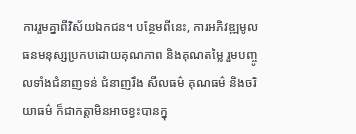ការរួមគ្នាពីវិស័យឯកជន។ បន្ថែមពីនេះ, ការអភិវឌ្ឍមូលធនមនុស្សប្រកបដោយគុណភាព និងគុណតម្លៃ រួមបញ្ចូលទាំងជំនាញទន់ ជំនាញរឹង សីលធម៌ គុណធម៌ និងចរិយាធម៌ ក៏ជាកត្តាមិនអាចខ្វះបានក្នុ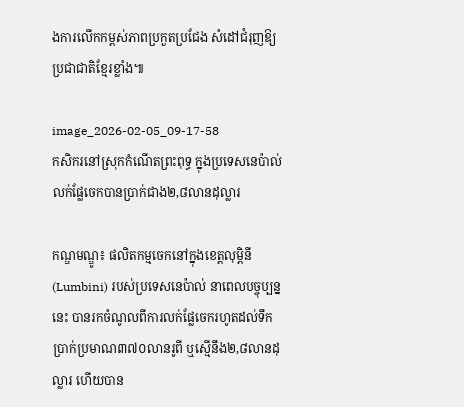ងការលើកកម្ពស់ភាពប្រកួតប្រជែង សំដៅជំរុញឱ្យប្រជាជាតិខ្មែរខ្លាំង៕

image_2026-02-05_09-17-58
កសិករនៅស្រុកកំណើតព្រះពុទ្ធ ក្នុងប្រទេសនេប៉ាល់ លក់ផ្លែចេកបានប្រាក់ជាង២,៨លានដុល្លារ

កណ្ឌមណ្ឌូ៖ ផលិតកម្មចេកនៅក្នុងខេត្តលុម្ពិនី (Lumbini) របស់ប្រទេសនេប៉ាល់ នាពេលបច្ចុប្បន្ននេះ បានរកចំណូលពីការលក់ផ្លែចេករហូតដល់ទឹកប្រាក់ប្រមាណ៣៧០លានរូពី ឬស្មើនឹង២,៨លានដុល្លារ ហើយបាន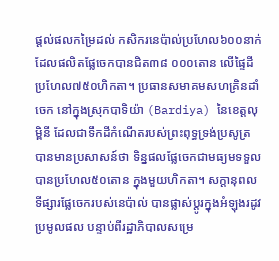ផ្តល់ផលកម្រៃដល់ កសិករនេប៉ាល់ប្រហែល៦០០នាក់ ដែលផលិតផ្លែចេកបានជិត៣៨ ០០០តោន លើផ្ទៃដីប្រហែល៧៥០ហិកតា។ ប្រធានសមាគមសហគ្រិនដាំចេក នៅក្នុងស្រុកបាទិយ៉ា (Bardiya) នៃខេត្តលុម្ពិនី ដែលជាទឹកដីកំណើតរបស់ព្រះពុទ្ធទ្រង់ប្រសូត្រ បានមានប្រសាសន៍ថា ទិន្នផលផ្លែចេកជាមធ្យមទទួលបានប្រហែល៥០តោន ក្នុងមួយហិកតា។ សក្ដានុពលទីផ្សារផ្លែចេករបស់នេប៉ាល់ បានផ្លាស់ប្តូរក្នុងអំឡុងរដូវប្រមូលផល បន្ទាប់ពីរដ្ឋាភិបាលសម្រេ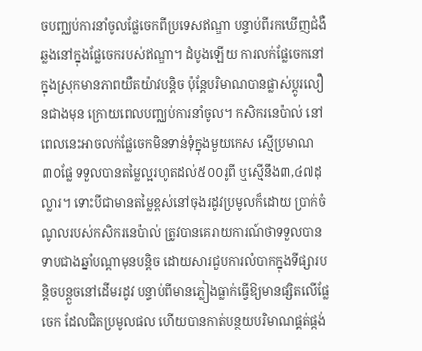ចបញ្ឈប់ការនាំចូលផ្លែចេកពីប្រទេសឥណ្ឌា បន្ទាប់ពីរកឃើញជំងឺឆ្លងនៅក្នុងផ្លែចេករបស់ឥណ្ឌា។ ដំបូងឡើយ ការលក់ផ្លែចេកនៅក្នុងស្រុកមានភាពយឺតយ៉ាវបន្តិច ប៉ុន្តែបរិមាណបានផ្លាស់ប្តូរលឿនជាងមុន ក្រោយពេលបញ្ឈប់ការនាំចូល។ កសិករនេប៉ាល់ នៅពេលនេះអាចលក់ផ្លែចេកមិនទាន់ទុំក្នុងមួយកេស ស្មើប្រមាណ៣០ផ្លែ ទទួលបានតម្លៃល្អរហូតដល់៥០០រូពី ឬស្មើនឹង៣,៤៧ដុល្លារ។ ទោះបីជាមានតម្លៃខ្ពស់នៅចុងរដូវប្រមូលក៏ដោយ ប្រាក់ចំណូលរបស់កសិករនេប៉ាល់ ត្រូវបានគេរាយការណ៍ថាទទួលបានទាបជាងឆ្នាំបណ្តាមុនបន្តិច ដោយសារជួបការលំបាកក្នុងទីផ្សារបន្តិចបន្តួចនៅដើមរដូវ បន្ទាប់ពីមានភ្លៀងធ្លាក់ធ្វើឱ្យមានផ្សិតលើផ្លែចេក ដែលជិតប្រមូលផល ហើយបានកាត់បន្ថយបរិមាណផ្គត់ផ្កង់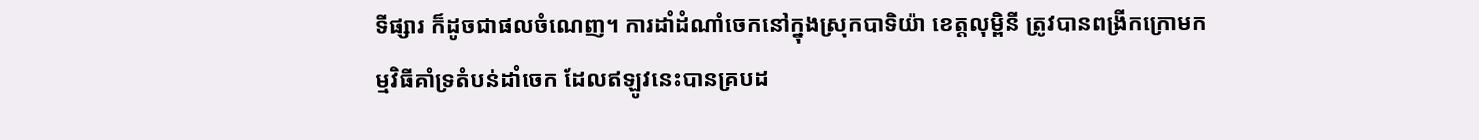ទីផ្សារ ក៏ដូចជាផលចំណេញ។ ការដាំដំណាំចេកនៅក្នុងស្រុកបាទិយ៉ា ខេត្តលុម្ពិនី ត្រូវបានពង្រីកក្រោមកម្មវិធីគាំទ្រតំបន់ដាំចេក ដែលឥឡូវនេះបានគ្របដ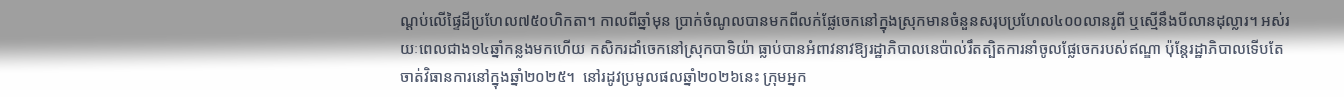ណ្តប់លើផ្ទៃដីប្រហែល៧៥០ហិកតា។ កាលពីឆ្នាំមុន ប្រាក់ចំណូលបានមកពីលក់ផ្លែចេកនៅក្នុងស្រុកមានចំនួនសរុបប្រហែល៤០០លានរូពី ឬស្មើនឹងបីលានដុល្លារ។ អស់រយៈពេលជាង១៤ឆ្នាំកន្លងមកហើយ កសិករដាំចេកនៅស្រុកបាទិយ៉ា ធ្លាប់បានអំពាវនាវឱ្យរដ្ឋាភិបាលនេប៉ាល់រឹតត្បិតការនាំចូលផ្លែចេករបស់ឥណ្ឌា ប៉ុន្តែរដ្ឋាភិបាលទើបតែចាត់វិធានការនៅក្នុងឆ្នាំ២០២៥។  នៅរដូវប្រមូលផលឆ្នាំ២០២៦នេះ ក្រុមអ្នក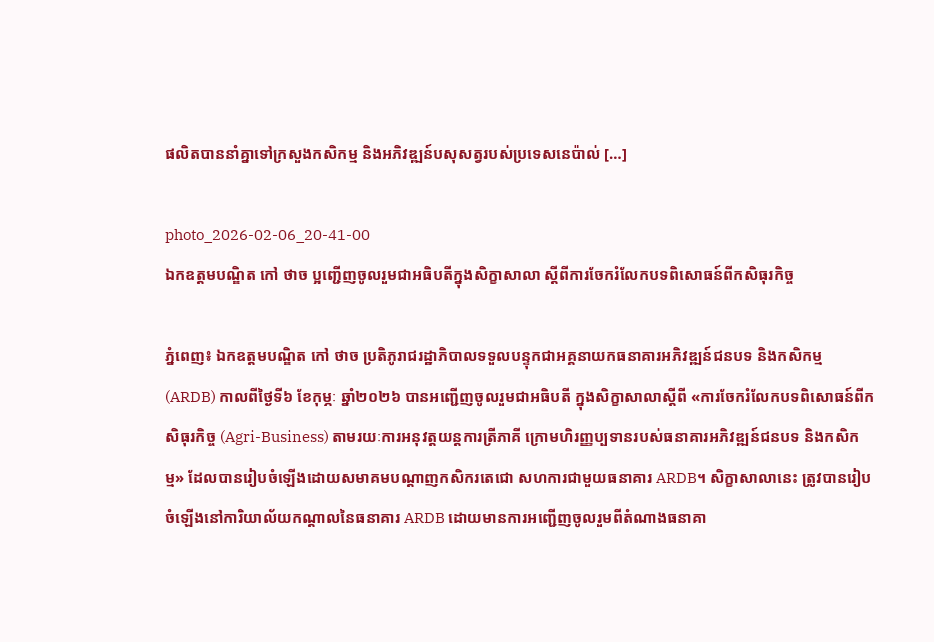ផលិតបាននាំគ្នាទៅក្រសួងកសិកម្ម និងអភិវឌ្ឍន៍បសុសត្វរបស់ប្រទេសនេប៉ាល់ […]

photo_2026-02-06_20-41-00
ឯកឧត្តមបណ្ឌិត កៅ ថាច ប្អញ្ជើញចូលរួមជាអធិបតីក្នុងសិក្ខាសាលា ស្តីពីការចែករំលែកបទពិសោធន៍ពីកសិធុរកិច្ច

ភ្នំពេញ៖ ឯកឧត្តមបណ្ឌិត កៅ ថាច ប្រតិភូរាជរដ្ឋាភិបាលទទួលបន្ទុកជាអគ្គនាយកធនាគារអភិវឌ្ឍន៍ជនបទ និងកសិកម្ម (ARDB) កាលពីថ្ងៃទី៦ ខែកុម្ភៈ ឆ្នាំ២០២៦ បានអញ្ជើញចូលរួមជាអធិបតី ក្នុងសិក្ខាសាលាស្តីពី «ការចែករំលែកបទពិសោធន៍ពីកសិធុរកិច្ច (Agri-Business) តាមរយៈការអនុវត្តយន្តការត្រីភាគី ក្រោមហិរញ្ញប្បទានរបស់ធនាគារអភិវឌ្ឍន៍ជនបទ និងកសិកម្ម» ដែលបានរៀបចំឡើងដោយសមាគមបណ្តាញកសិករតេជោ សហការជាមួយធនាគារ ARDB។ សិក្ខាសាលានេះ ត្រូវបានរៀបចំឡើងនៅការិយាល័យកណ្តាលនៃធនាគារ ARDB ដោយមានការអញ្ជើញចូលរួមពីតំណាងធនាគា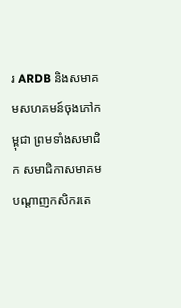រ ARDB និងសមាគមសហគមន៍ចុងភៅកម្ពុជា ព្រមទាំងសមាជិក សមាជិកាសមាគមបណ្តាញកសិករតេ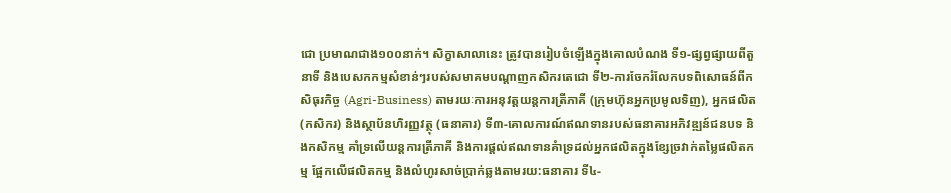ជោ ប្រមាណជាង១០០នាក់។ សិក្ខាសាលានេះ ត្រូវបានរៀបចំឡើងក្នុងគោលបំណង ទី១-ផ្សព្វផ្សាយពីតួនាទី និងបេសកកម្មសំខាន់ៗរបស់សមាគមបណ្តាញកសិករតេជោ ទី២-ការចែករំលែកបទពិសោធន៍ពីកសិធុរកិច្ច (Agri-Business) តាមរយៈការអនុវត្តយន្តការត្រីភាគី (ក្រុមហ៊ុនអ្នកប្រមូលទិញ), អ្នកផលិត (កសិករ) និងស្ថាប័នហិរញ្ញវត្ថុ (ធនាគារ) ទី៣-គោលការណ៍ឥណទានរបស់ធនាគារអភិវឌ្ឍន៍ជនបទ និងកសិកម្ម គាំទ្រលើយន្តការត្រីភាគី និងការផ្តល់ឥណទានគំាទ្រដល់អ្នកផលិតក្នុងខ្សែច្រវាក់តម្លៃផលិតកម្ម ផ្អែកលេីផលិតកម្ម និងលំហូរសាច់ប្រាក់ឆ្លងតាមរយ:ធនាគារ ទី៤-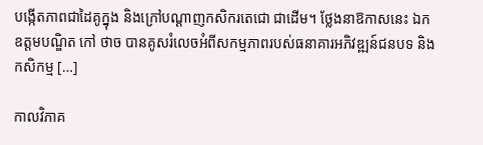បង្កើតភាពជាដៃគូក្នុង និងក្រៅបណ្តាញកសិករតេជោ ជាដើម។ ថ្លែងនាឱកាសនេះ ឯកឧត្តមបណ្ឌិត កៅ ថាច បានគូសរំលេចអំពីសកម្មភាពរបស់ធនាគារអភិវឌ្ឍន៍ជនបទ និងកសិកម្ម […]

កាលវិភាគ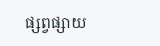ផ្សព្វផ្សាយ